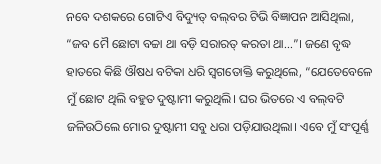ନବେ ଦଶକରେ ଗୋଟିଏ ବିଦ୍ୟୁତ୍ ବଲ୍‌ବର ଟିଭି ବିଜ୍ଞାପନ ଆସିଥିଲା, “ଜବ ମୈ ଛୋଟା ବଚ୍ଚା ଥା ବଡ଼ି ସରାରତ୍ କରତା ଥା...”। ଜଣେ ବୃଦ୍ଧ ହାତରେ କିଛି ଔଷଧ ବଟିକା ଧରି ସ୍ବଗତୋକ୍ତି କରୁଥିଲେ, “ଯେତେବେଳେ ମୁଁ ଛୋଟ ଥିଲି ବହୁତ ଦୁଷ୍ଟାମୀ କରୁଥିଲି। ଘର ଭିତରେ ଏ ବଲ୍‌ବଟି ଜଳିଉଠିଲେ ମୋର ଦୁଷ୍ଟାମୀ ସବୁ ଧରା ପଡ଼ିଯାଉଥିଲା। ଏବେ ମୁଁ ସଂପୂର୍ଣ୍ଣ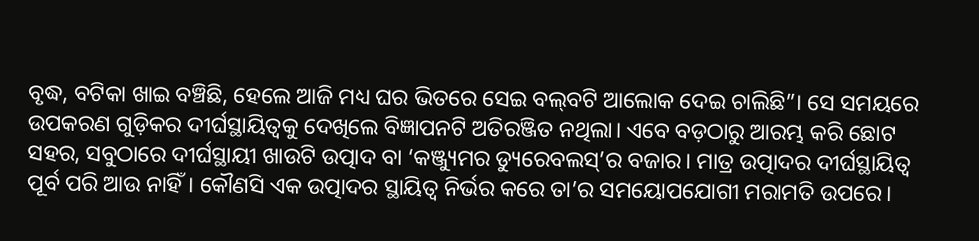ବୃଦ୍ଧ, ବଟିକା ଖାଇ ବଞ୍ଚିଛି, ହେଲେ ଆଜି ମଧ୍ୟ ଘର ଭିତରେ ସେଇ ବଲ୍‌ବଟି ଆଲୋକ ଦେଇ ଚାଲିଛି”। ସେ ସମୟରେ ଉପକରଣ ଗୁଡ଼ିକର ଦୀର୍ଘସ୍ଥାୟିତ୍ବକୁ ଦେଖିଲେ ବିଜ୍ଞାପନଟି ଅତିରଞ୍ଜିତ ନଥିଲା। ଏବେ ବଡ଼ଠାରୁ ଆରମ୍ଭ କରି ଛୋଟ ସହର, ସବୁଠାରେ ଦୀର୍ଘସ୍ଥାୟୀ ଖାଉଟି ଉତ୍ପାଦ ବା ‘କଞ୍ଜ୍ୟୁମର ଡ୍ୟୁରେବଲସ୍’ର ବଜାର। ମାତ୍ର ଉତ୍ପାଦର ଦୀର୍ଘସ୍ଥାୟିତ୍ବ ପୂର୍ବ ପରି ଆଉ ନାହିଁ। କୌଣସି ଏକ ଉତ୍ପାଦର ସ୍ଥାୟିତ୍ବ ନିର୍ଭର କରେ ତା’ର ସମୟୋପଯୋଗୀ ମରାମତି ଉପରେ।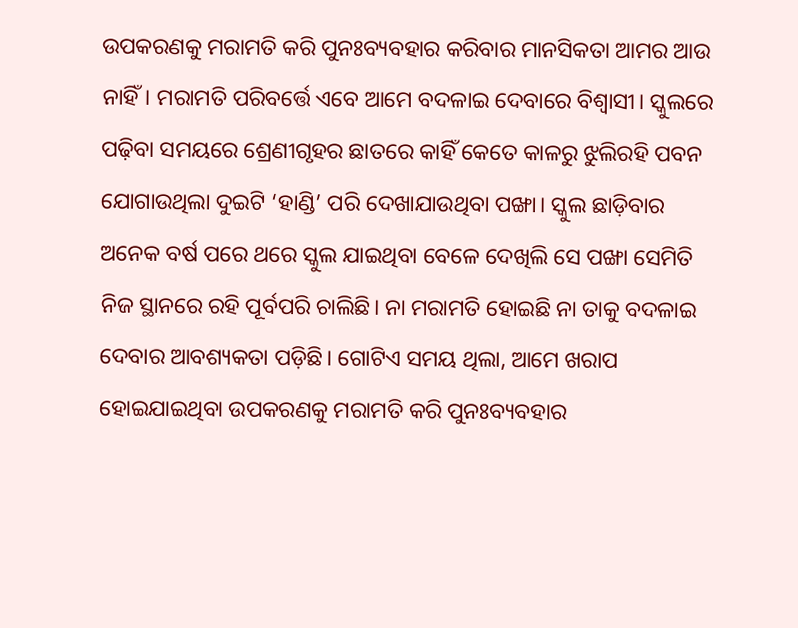ଉପକରଣକୁ ମରାମତି କରି ପୁନଃବ୍ୟବହାର କରିବାର ମାନସିକତା ଆମର ଆଉ ନାହିଁ। ମରାମତି ପରିବର୍ତ୍ତେ ଏବେ ଆମେ ବଦଳାଇ ଦେବାରେ ବିଶ୍ବାସୀ। ସ୍କୁଲରେ ପଢ଼ିବା ସମୟରେ ଶ୍ରେଣୀଗୃହର ଛାତରେ କାହିଁ କେତେ କାଳରୁ ଝୁଲିରହି ପବନ ଯୋଗାଉଥିଲା ଦୁଇଟି ‘ହାଣ୍ଡି’ ପରି ଦେଖାଯାଉଥିବା ପଙ୍ଖା। ସ୍କୁଲ ଛାଡ଼ିବାର ଅନେକ ବର୍ଷ ପରେ ଥରେ ସ୍କୁଲ ଯାଇଥିବା ବେଳେ ଦେଖିଲି ସେ ପଙ୍ଖା ସେମିତି ନିଜ ସ୍ଥାନରେ ରହି ପୂର୍ବପରି ଚାଲିଛି। ନା ମରାମତି ହୋଇଛି ନା ତାକୁ ବଦଳାଇ ଦେବାର ଆବଶ୍ୟକତା ପଡ଼ିଛି। ଗୋଟିଏ ସମୟ ଥିଲା, ଆମେ ଖରାପ ହୋଇଯାଇଥିବା ଉପକରଣକୁ ମରାମତି କରି ପୁନଃବ୍ୟବହାର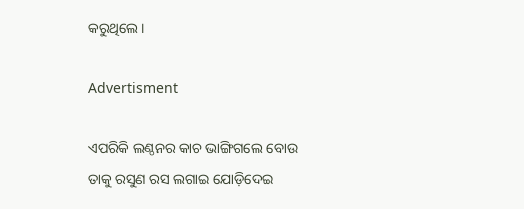କରୁଥିଲେ।

Advertisment

ଏପରିକି ଲଣ୍ଠନର କାଚ ଭାଙ୍ଗିଗଲେ ବୋଉ ତାକୁ ରସୁଣ ରସ ଲଗାଇ ଯୋଡ଼ିଦେଇ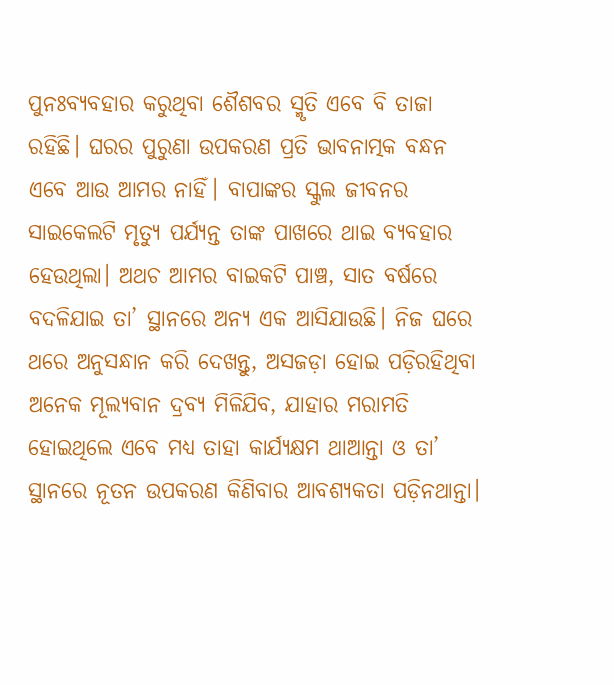ପୁନଃବ୍ୟବହାର କରୁଥିବା ଶୈଶବର ସ୍ମୃତି ଏବେ ବି ତାଜା ରହିଛି। ଘରର ପୁରୁଣା ଉପକରଣ ପ୍ରତି ଭାବନାତ୍ମକ ବନ୍ଧନ ଏବେ ଆଉ ଆମର ନାହିଁ। ବାପାଙ୍କର ସ୍କୁଲ ଜୀବନର ସାଇକେଲଟି ମୃତ୍ୟୁ ପର୍ଯ୍ୟନ୍ତ ତାଙ୍କ ପାଖରେ ଥାଇ ବ୍ୟବହାର ହେଉଥିଲା। ଅଥଚ ଆମର ବାଇକଟି ପାଞ୍ଚ, ସାତ ବର୍ଷରେ ବଦଳିଯାଇ ତା’ ସ୍ଥାନରେ ଅନ୍ୟ ଏକ ଆସିଯାଉଛି। ନିଜ ଘରେ ଥରେ ଅନୁସନ୍ଧାନ କରି ଦେଖନ୍ତୁ, ଅସଜଡ଼ା ହୋଇ ପଡ଼ିରହିଥିବା ଅନେକ ମୂଲ୍ୟବାନ ଦ୍ରବ୍ୟ ମିଳିଯିବ, ଯାହାର ମରାମତି ହୋଇଥିଲେ ଏବେ ମଧ୍ୟ ତାହା କାର୍ଯ୍ୟକ୍ଷମ ଥାଆନ୍ତା ଓ ତା’ ସ୍ଥାନରେ ନୂତନ ଉପକରଣ କିଣିବାର ଆବଶ୍ୟକତା ପଡ଼ିନଥାନ୍ତା।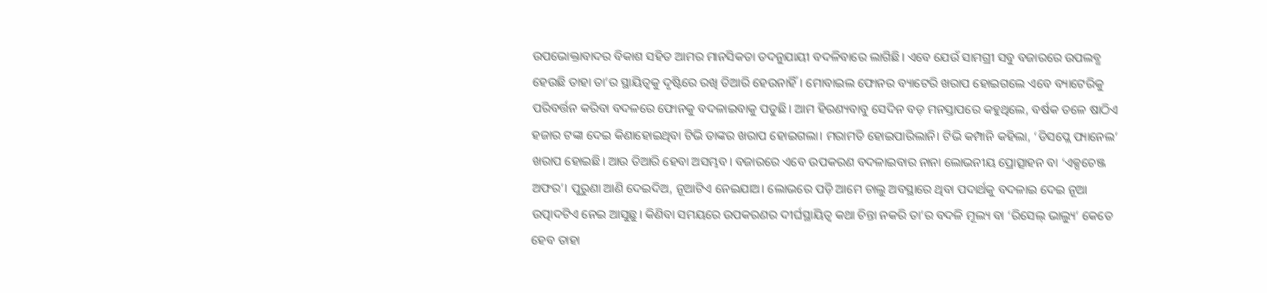ଉପଭୋକ୍ତାବାଦର ବିକାଶ ସହିତ ଆମର ମାନସିକତା ତଦନୁଯାୟୀ ବଦଳିବାରେ ଲାଗିଛି। ଏବେ ଯେଉଁ ସାମଗ୍ରୀ ସବୁ ବଜାରରେ ଉପଲବ୍ଧ ହେଉଛି ତାହା ତା’ର ସ୍ଥାୟିତ୍ବକୁ ଦୃଷ୍ଟିରେ ରଖି ତିଆରି ହେଉନାହିଁ। ମୋବାଇଲ ଫୋନର ବ୍ୟାଟେରି ଖରାପ ହୋଇଗଲେ ଏବେ ବ୍ୟାଟେରିକୁ ପରିବର୍ତ୍ତନ କରିବା ବଦଳରେ ଫୋନକୁ ବଦଳାଇବାକୁ ପଡୁଛି। ଆମ ହିରଣ୍ୟବାବୁ ସେଦିନ ବଡ଼ ମନସ୍ତାପରେ କହୁଥିଲେ, ବର୍ଷକ ତଳେ ଷାଠିଏ ହଜାର ଟଙ୍କା ଦେଇ କିଣାହୋଇଥିବା ଟିଭି ତାଙ୍କର ଖରାପ ହୋଇଗଲା। ମରାମତି ହୋଇପାରିଲାନି। ଟିଭି କମ୍ପାନି କହିଲା, ‘ଡିସପ୍ଲେ ପ୍ୟାନେଲ’ ଖରାପ ହୋଇଛି। ଆଉ ତିଆରି ହେବା ଅସମ୍ଭବ। ବଜାରରେ ଏବେ ଉପକରଣ ବଦଳାଇବାର ନାନା ଲୋଭନୀୟ ପ୍ରୋତ୍ସାହନ ବା ‘ଏକ୍ସଚେଞ୍ଜ ଅଫର’। ପୁରୁଣା ଆଣି ଦେଇଦିଅ, ନୂଆଟିଏ ନେଇଯାଅ। ଲୋଭରେ ପଡ଼ି ଆମେ ଚାଲୁ ଅବସ୍ଥାରେ ଥିବା ପଦାର୍ଥକୁ ବଦଳାଇ ଦେଇ ନୂଆ ଉତ୍ପାଦଟିଏ ନେଇ ଆସୁଛୁ। କିଣିବା ସମୟରେ ଉପକରଣର ଦୀର୍ଘସ୍ଥାୟିତ୍ବ କଥା ଚିନ୍ତା ନକରି ତା’ର ବଦଳି ମୂଲ୍ୟ ବା ‘ରିସେଲ୍ ଭାଲ୍ୟୁ’ କେତେ ହେବ ତାହା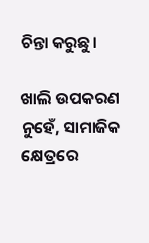ଚିନ୍ତା କରୁଛୁ।

ଖାଲି ଉପକରଣ ନୁହେଁ, ସାମାଜିକ କ୍ଷେତ୍ରରେ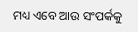ମଧ୍ୟ ଏବେ ଆଉ ସଂପର୍କକୁ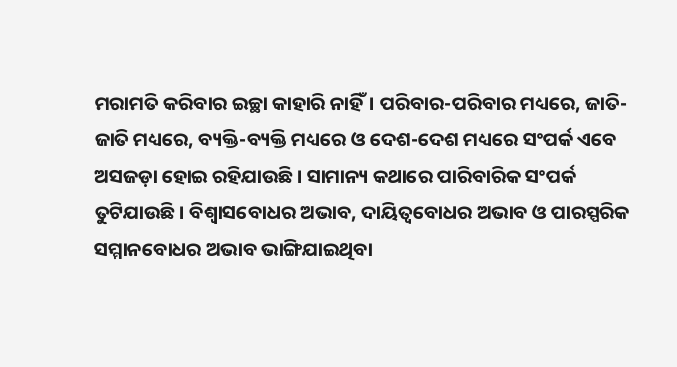ମରାମତି କରିବାର ଇଚ୍ଛା କାହାରି ନାହିଁ। ପରିବାର-ପରିବାର ମଧ୍ୟରେ, ଜାତି-ଜାତି ମଧ୍ୟରେ, ବ୍ୟକ୍ତି-ବ୍ୟକ୍ତି ମଧ୍ୟରେ ଓ ଦେଶ-ଦେଶ ମଧ୍ୟରେ ସଂପର୍କ ଏବେ ଅସଜଡ଼ା ହୋଇ ରହିଯାଉଛି। ସାମାନ୍ୟ କଥାରେ ପାରିବାରିକ ସଂପର୍କ ତୁଟିଯାଉଛି। ବିଶ୍ବାସବୋଧର ଅଭାବ, ଦାୟିତ୍ବବୋଧର ଅଭାବ ଓ ପାରସ୍ପରିକ ସମ୍ମାନବୋଧର ଅଭାବ ଭାଙ୍ଗିଯାଇଥିବା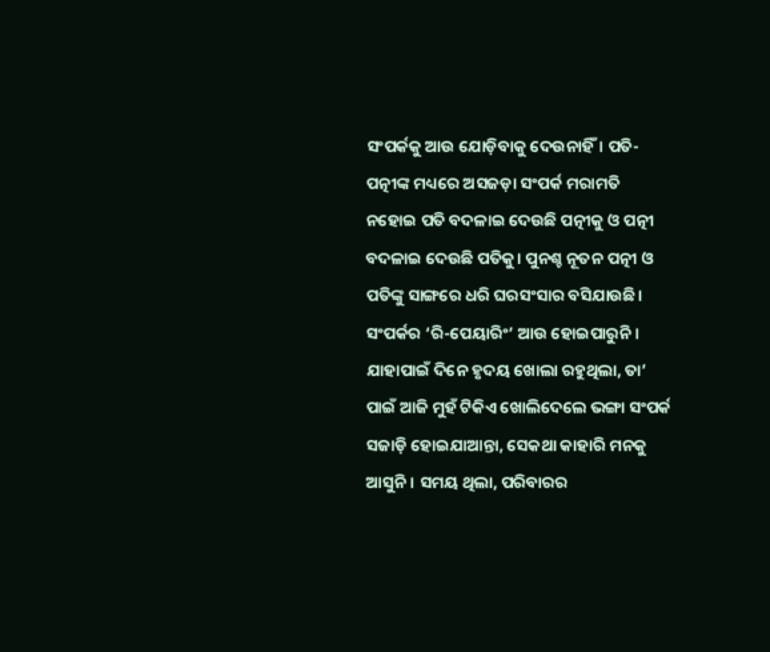ସଂପର୍କକୁ ଆଉ ଯୋଡ଼ିବାକୁ ଦେଉନାହିଁ। ପତି-ପତ୍ନୀଙ୍କ ମଧ୍ୟରେ ଅସଜଡ଼ା ସଂପର୍କ ମରାମତି ନହୋଇ ପତି ବଦଳାଇ ଦେଉଛି ପତ୍ନୀକୁ ଓ ପତ୍ନୀ ବଦଳାଇ ଦେଉଛି ପତିକୁ। ପୁନଶ୍ଚ ନୂତନ ପତ୍ନୀ ଓ ପତିଙ୍କୁ ସାଙ୍ଗରେ ଧରି ଘରସଂସାର ବସିଯାଉଛି। ସଂପର୍କର ‘ରି-ପେୟାରିଂ’ ଆଉ ହୋଇପାରୁନି। ଯାହାପାଇଁ ଦିନେ ହୃଦୟ ଖୋଲା ରହୁଥିଲା, ତା’ ପାଇଁ ଆଜି ମୁହଁ ଟିକିଏ ଖୋଲିଦେଲେ ଭଙ୍ଗା ସଂପର୍କ ସଜାଡ଼ି ହୋଇଯାଆନ୍ତା, ସେକଥା କାହାରି ମନକୁ ଆସୁନି। ସମୟ ଥିଲା, ପରିବାରର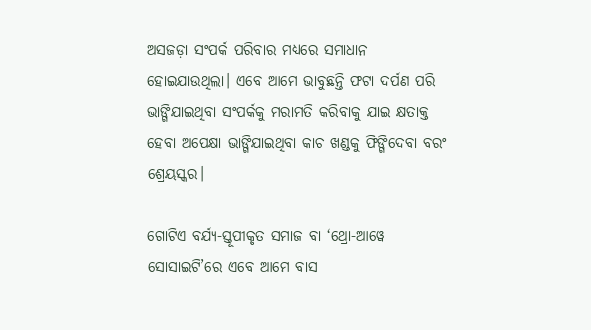ଅସଜଡ଼ା ସଂପର୍କ ପରିବାର ମଧ୍ୟରେ ସମାଧାନ ହୋଇଯାଉଥିଲା। ଏବେ ଆମେ ଭାବୁଛନ୍ତି ଫଟା ଦର୍ପଣ ପରି ଭାଙ୍ଗିଯାଇଥିବା ସଂପର୍କକୁ ମରାମତି କରିବାକୁ ଯାଇ କ୍ଷତାକ୍ତ ହେବା ଅପେକ୍ଷା ଭାଙ୍ଗିଯାଇଥିବା କାଚ ଖଣ୍ଡକୁ ଫିଙ୍ଗିଦେବା ବରଂ ଶ୍ରେୟସ୍କର।

ଗୋଟିଏ ବର୍ଯ୍ୟ-ସ୍ତୂପୀକୃତ ସମାଜ ବା ‘ଥ୍ରୋ-ଆୱେ ସୋସାଇଟି’ରେ ଏବେ ଆମେ ବାସ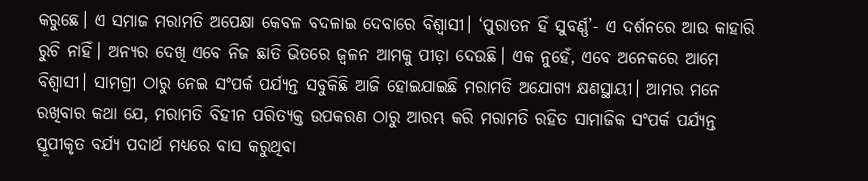କରୁଛେ। ଏ ସମାଜ ମରାମତି ଅପେକ୍ଷା କେବଳ ବଦଳାଇ ଦେବାରେ ବିଶ୍ବାସୀ। ‘ପୁରାତନ ହିଁ ସୁବର୍ଣ୍ଣ’- ଏ ଦର୍ଶନରେ ଆଉ କାହାରି ରୁଚି ନାହିଁ। ଅନ୍ୟର ଦେଖି ଏବେ ନିଜ ଛାତି ଭିତରେ ଜ୍ବଳନ ଆମକୁ ପୀଡ଼ା ଦେଉଛି। ଏକ ନୁହେଁ, ଏବେ ଅନେକରେ ଆମେ ବିଶ୍ବାସୀ। ସାମଗ୍ରୀ ଠାରୁ ନେଇ ସଂପର୍କ ପର୍ଯ୍ୟନ୍ତ ସବୁକିଛି ଆଜି ହୋଇଯାଇଛି ମରାମତି ଅଯୋଗ୍ୟ କ୍ଷଣସ୍ଥାୟୀ। ଆମର ମନେ ରଖିବାର କଥା ଯେ, ମରାମତି ବିହୀନ ପରିତ୍ୟକ୍ତ ଉପକରଣ ଠାରୁ ଆରମ୍ଭ କରି ମରାମତି ରହିତ ସାମାଜିକ ସଂପର୍କ ପର୍ଯ୍ୟନ୍ତ ସ୍ତୂପୀକୃତ ବର୍ଯ୍ୟ ପଦାର୍ଥ ମଧ୍ୟରେ ବାସ କରୁଥିବା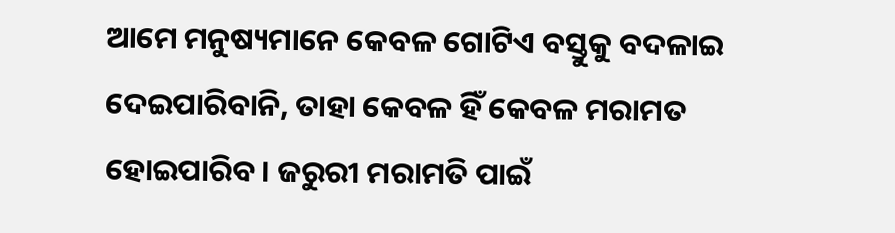ଆମେ ମନୁଷ୍ୟମାନେ କେବଳ ଗୋଟିଏ ବସ୍ତୁକୁ ବଦଳାଇ ଦେଇପାରିବାନି, ତାହା କେବଳ ହିଁ କେବଳ ମରାମତ ହୋଇପାରିବ। ଜରୁରୀ ମରାମତି ପାଇଁ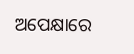ଅପେକ୍ଷାରେ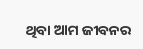ଥିବା ଆମ ଜୀବନର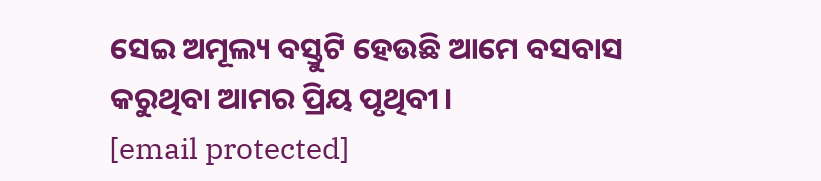ସେଇ ଅମୂଲ୍ୟ ବସ୍ତୁଟି ହେଉଛି ଆମେ ବସବାସ କରୁଥିବା ଆମର ପ୍ରିୟ ପୃଥିବୀ।
[email protected]